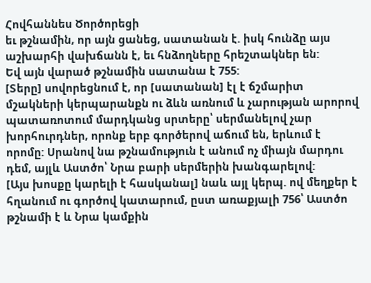Հովհաննես Ծործորեցի
եւ թշնամին, որ այն ցանեց, սատանան է. իսկ հունձը այս աշխարհի վախճանն է, եւ հնձողները հրեշտակներ են:
Եվ այն վարած թշնամին սատանա է 755:
[Տերը] սովորեցնում է, որ [սատանան] էլ է ճշմարիտ մշակների կերպարանքն ու ձևն առնում և չարության արորով պատառոտում մարդկանց սրտերը՝ սերմանելով չար խորհուրդներ, որոնք երբ գործերով աճում են, երևում է որոմը: Սրանով նա թշնամություն է անում ոչ միայն մարդու դեմ, այլև Աստծո՝ Նրա բարի սերմերին խանգարելով:
[Այս խոսքը կարելի է հասկանալ] նաև այլ կերպ. ով մեղքեր է հղանում ու գործով կատարում, ըստ առաքյալի 756՝ Աստծո թշնամի է և Նրա կամքին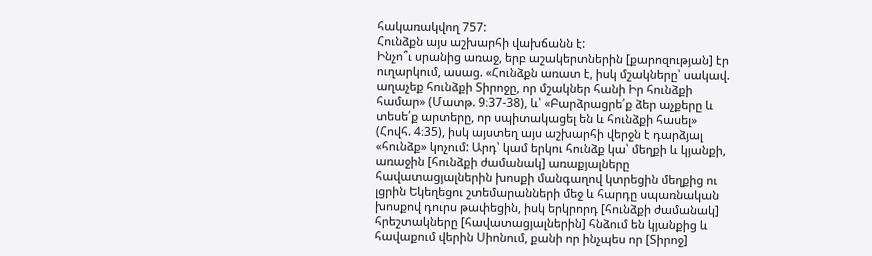հակառակվող 757:
Հունձքն այս աշխարհի վախճանն է:
Ինչո՞ւ սրանից առաջ, երբ աշակերտներին [քարոզության] էր ուղարկում, ասաց. «Հունձքն առատ է, իսկ մշակները՝ սակավ. աղաչեք հունձքի Տիրոջը, որ մշակներ հանի Իր հունձքի համար» (Մատթ. 9։37-38), և՝ «Բարձրացրե՛ք ձեր աչքերը և տեսե՛ք արտերը, որ սպիտակացել են և հունձքի հասել» (Հովհ. 4։35), իսկ այստեղ այս աշխարհի վերջն է դարձյալ «հունձք» կոչում: Արդ՝ կամ երկու հունձք կա՝ մեղքի և կյանքի, առաջին [հունձքի ժամանակ] առաքյալները հավատացյալներին խոսքի մանգաղով կտրեցին մեղքից ու լցրին Եկեղեցու շտեմարանների մեջ և հարդը սպառնական խոսքով դուրս թափեցին, իսկ երկրորդ [հունձքի ժամանակ] հրեշտակները [հավատացյալներին] հնձում են կյանքից և հավաքում վերին Սիոնում, քանի որ ինչպես որ [Տիրոջ]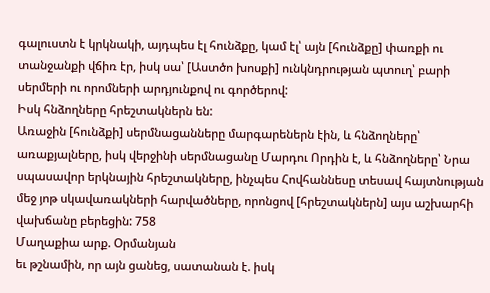գալուստն է կրկնակի, այդպես էլ հունձքը, կամ էլ՝ այն [հունձքը] փառքի ու տանջանքի վճիռ էր, իսկ սա՝ [Աստծո խոսքի] ունկնդրության պտուղ՝ բարի սերմերի ու որոմների արդյունքով ու գործերով:
Իսկ հնձողները հրեշտակներն են:
Առաջին [հունձքի] սերմնացանները մարգարեներն էին, և հնձողները՝ առաքյալները, իսկ վերջինի սերմնացանը Մարդու Որդին է, և հնձողները՝ Նրա սպասավոր երկնային հրեշտակները, ինչպես Հովհաննեսը տեսավ հայտնության մեջ յոթ սկավառակների հարվածները, որոնցով [հրեշտակներն] այս աշխարհի վախճանը բերեցին: 758
Մաղաքիա արք. Օրմանյան
եւ թշնամին, որ այն ցանեց, սատանան է. իսկ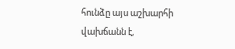հունձը այս աշխարհի վախճանն է,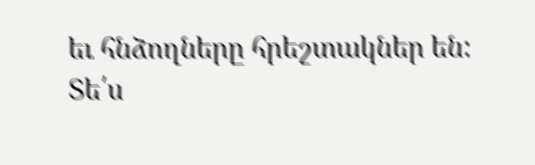եւ հնձողները հրեշտակներ են:
Տե՛ս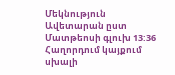Մեկնություն Ավետարան ըստ Մատթեոսի գլուխ 13:36
Հաղորդում կայքում սխալի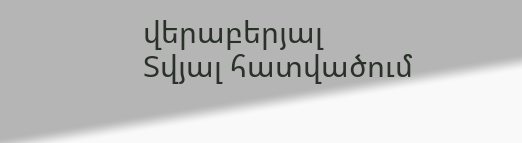վերաբերյալ
Տվյալ հատվածում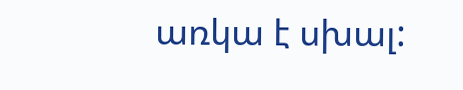առկա է սխալ: